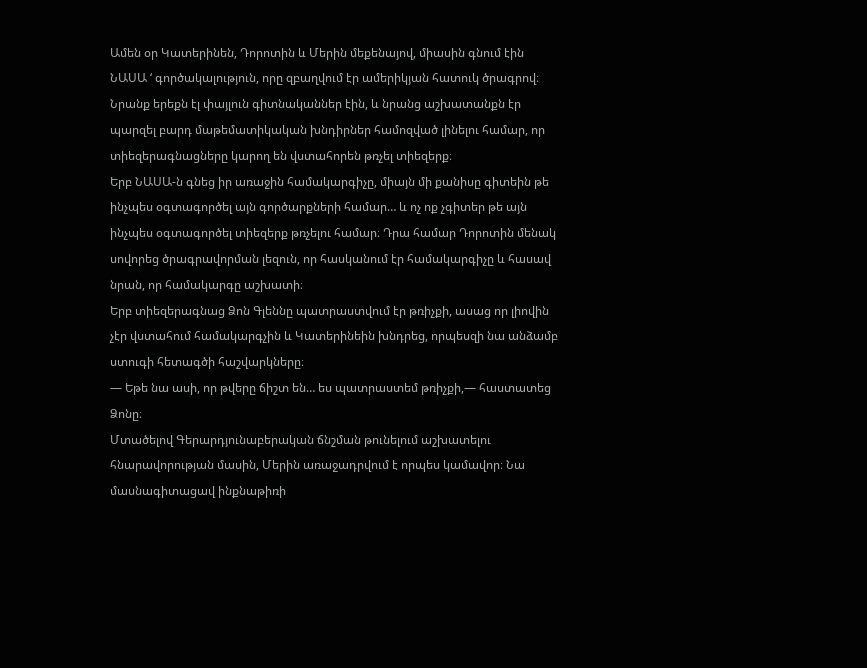Ամեն օր Կատերինեն, Դորոտին և Մերին մեքենայով, միասին գնում էին ՆԱՍԱ ‘ գործակալություն, որը զբաղվում էր ամերիկյան հատուկ ծրագրով։ Նրանք երեքն էլ փայլուն գիտնականներ էին, և նրանց աշխատանքն էր պարզել բարդ մաթեմատիկական խնդիրներ համոզված լինելու համար, որ տիեզերագնացները կարող են վստահորեն թռչել տիեզերք։
Երբ ՆԱՍԱ-ն գնեց իր առաջին համակարգիչը, միայն մի քանիսը գիտեին թե ինչպես օգտագործել այն գործարքների համար… և ոչ ոք չգիտեր թե այն ինչպես օգտագործել տիեզերք թռչելու համար։ Դրա համար Դորոտին մենակ սովորեց ծրագրավորման լեզուն, որ հասկանում էր համակարգիչը և հասավ նրան, որ համակարգը աշխատի։
Երբ տիեզերագնաց Ձոն Գլեննը պատրաստվում էր թռիչքի, ասաց որ լիովին չէր վստահում համակարգչին և Կատերինեին խնդրեց, որպեսզի նա անձամբ ստուգի հետագծի հաշվարկները։
— Եթե նա ասի, որ թվերը ճիշտ են… ես պատրաստեմ թռիչքի,— հաստատեց Ձոնը։
Մտածելով Գերարդյունաբերական ճնշման թունելում աշխատելու հնարավորության մասին, Մերին առաջադրվում է որպես կամավոր։ Նա մասնագիտացավ ինքնաթիռի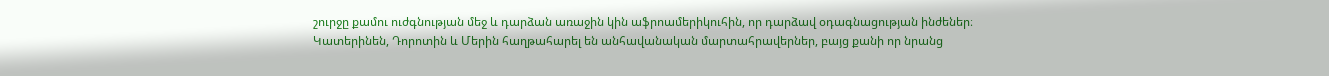շուրջը քամու ուժգնության մեջ և դարձան առաջին կին աֆրոամերիկուհին, որ դարձավ օդագնացության ինժեներ։
Կատերինեն, Դորոտին և Մերին հաղթահարել են անհավանական մարտահրավերներ, բայց քանի որ նրանց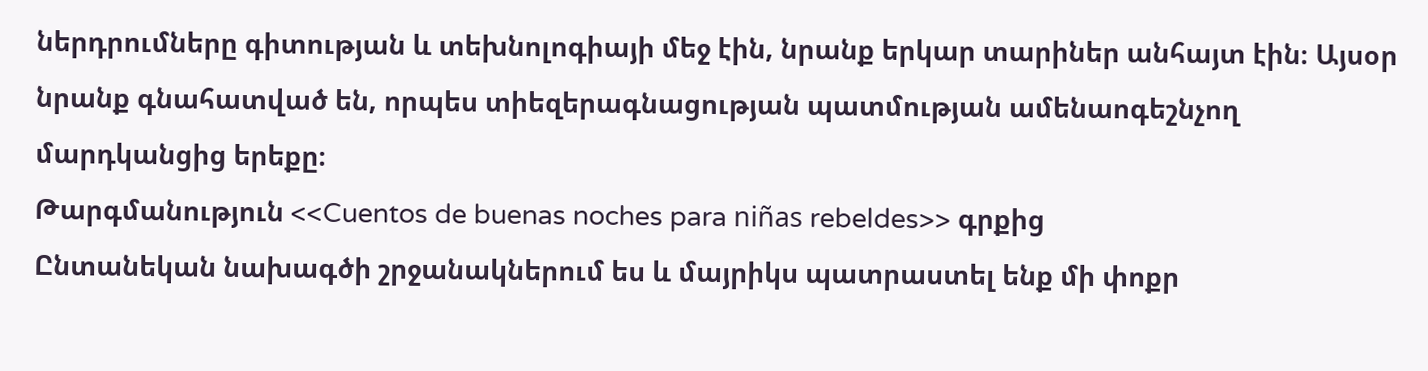ներդրումները գիտության և տեխնոլոգիայի մեջ էին, նրանք երկար տարիներ անհայտ էին։ Այսօր նրանք գնահատված են, որպես տիեզերագնացության պատմության ամենաոգեշնչող մարդկանցից երեքը։
Թարգմանություն <<Cuentos de buenas noches para niñas rebeldes>> գրքից
Ընտանեկան նախագծի շրջանակներում ես և մայրիկս պատրաստել ենք մի փոքր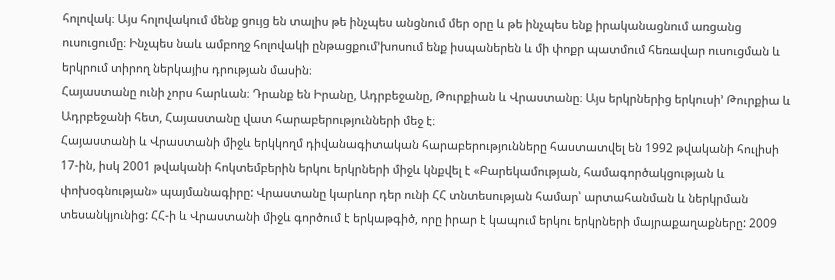հոլովակ։ Այս հոլովակում մենք ցույց են տալիս թե ինչպես անցնում մեր օրը և թե ինչպես ենք իրականացնում առցանց ուսուցումը։ Ինչպես նաև ամբողջ հոլովակի ընթացքում’խոսում ենք իսպաներեն և մի փոքր պատմում հեռավար ուսուցման և երկրում տիրող ներկայիս դրության մասին։
Հայաստանը ունի չորս հարևան։ Դրանք են Իրանը, Ադրբեջանը, Թուրքիան և Վրաստանը։ Այս երկրներից երկուսի’ Թուրքիա և Ադրբեջանի հետ, Հայաստանը վատ հարաբերությունների մեջ է։
Հայաստանի և Վրաստանի միջև երկկողմ դիվանագիտական հարաբերությունները հաստատվել են 1992 թվականի հուլիսի 17-ին, իսկ 2001 թվականի հոկտեմբերին երկու երկրների միջև կնքվել է «Բարեկամության, համագործակցության և փոխօգնության» պայմանագիրը: Վրաստանը կարևոր դեր ունի ՀՀ տնտեսության համար՝ արտահանման և ներկրման տեսանկյունից: ՀՀ-ի և Վրաստանի միջև գործում է երկաթգիծ, որը իրար է կապում երկու երկրների մայրաքաղաքները: 2009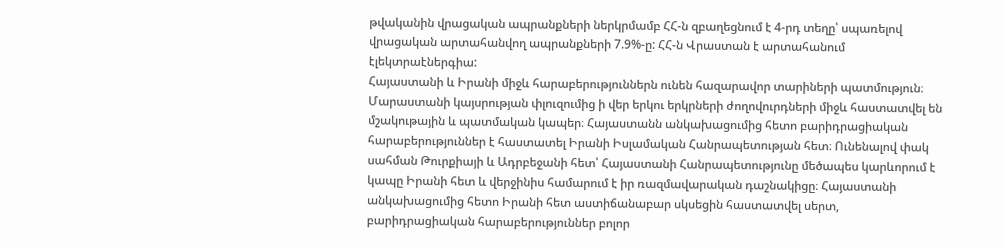թվականին վրացական ապրանքների ներկրմամբ ՀՀ-ն զբաղեցնում է 4-րդ տեղը՝ սպառելով վրացական արտահանվող ապրանքների 7.9%-ը: ՀՀ-ն Վրաստան է արտահանում էլեկտրաէներգիա:
Հայաստանի և Իրանի միջև հարաբերություններն ունեն հազարավոր տարիների պատմություն։ Մարաստանի կայսրության փլուզումից ի վեր երկու երկրների ժողովուրդների միջև հաստատվել են մշակութային և պատմական կապեր։ Հայաստանն անկախացումից հետո բարիդրացիական հարաբերություններ է հաստատել Իրանի Իսլամական Հանրապետության հետ։ Ունենալով փակ սահման Թուրքիայի և Ադրբեջանի հետ՝ Հայաստանի Հանրապետությունը մեծապես կարևորում է կապը Իրանի հետ և վերջինիս համարում է իր ռազմավարական դաշնակիցը։ Հայաստանի անկախացումից հետո Իրանի հետ աստիճանաբար սկսեցին հաստատվել սերտ, բարիդրացիական հարաբերություններ բոլոր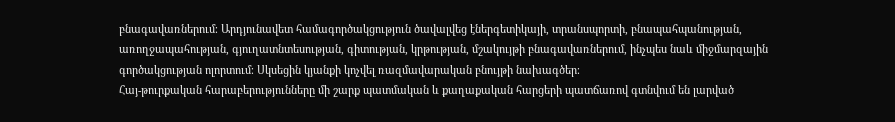բնագավառներում։ Արդյունավետ համագործակցություն ծավալվեց էներգետիկայի, տրանսպորտի, բնապահպանության, առողջապահության, գյուղատնտեսության, գիտության, կրթության, մշակույթի բնագավառներում, ինչպես նաև միջմարզային գործակցության ոլորտում։ Սկսեցին կյանքի կոչվել ռազմավարական բնույթի նախագծեր։
Հայ-թուրքական հարաբերությունները մի շարք պատմական և քաղաքական հարցերի պատճառով գտնվում են լարված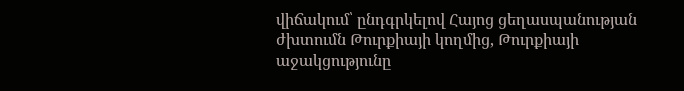վիճակում՝ ընդգրկելով Հայոց ցեղասպանության ժխտումն Թուրքիայի կողմից, Թուրքիայի աջակցությունը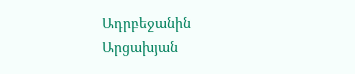Ադրբեջանին Արցախյան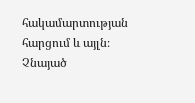հակամարտության հարցում և այլն։ Չնայած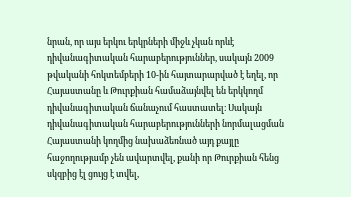նրան, որ այս երկու երկրների միջև չկան որևէ դիվանագիտական հարաբերություններ, սակայն 2009 թվականի հոկտեմբերի 10-ին հայտարարված է եղել, որ Հայաստանը և Թուրքիան համաձայնվել են երկկողմ դիվանագիտական ճանաչում հաստատել։ Սակայն դիվանագիտական հարաբերությունների նորմալացման Հայաստանի կողմից նախաձեռնած այդ քայլը հաջողությամբ չեն ավարտվել, քանի որ Թուրքիան հենց սկզբից էլ ցույց է տվել,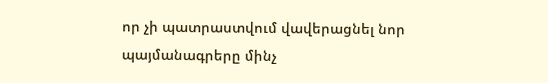որ չի պատրաստվում վավերացնել նոր պայմանագրերը մինչ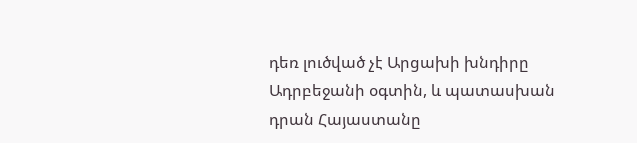դեռ լուծված չէ Արցախի խնդիրը Ադրբեջանի օգտին, և պատասխան դրան Հայաստանը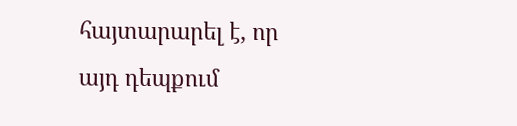հայտարարել է, որ այդ դեպքում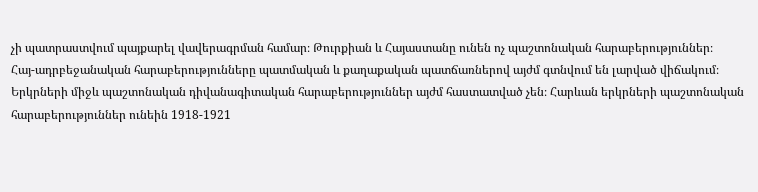չի պատրաստվում պայքարել վավերագրման համար։ Թուրքիան և Հայաստանը ունեն ոչ պաշտոնական հարաբերություններ։
Հայ-ադրբեջանական հարաբերությունները պատմական և քաղաքական պատճառներով այժմ գտնվում են լարված վիճակում։ Երկրների միջև պաշտոնական դիվանագիտական հարաբերություններ այժմ հաստատված չեն։ Հարևան երկրների պաշտոնական հարաբերություններ ունեին 1918-1921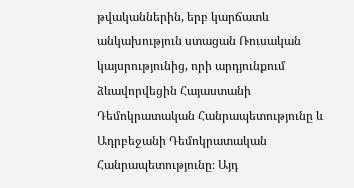թվականներին, երբ կարճատև անկախություն ստացան Ռուսական կայսրությունից, որի արդյունքում ձևավորվեցին Հայաստանի Դեմոկրատական Հանրապետությունը և Ադրբեջանի Դեմոկրատական Հանրապետությունը։ Այդ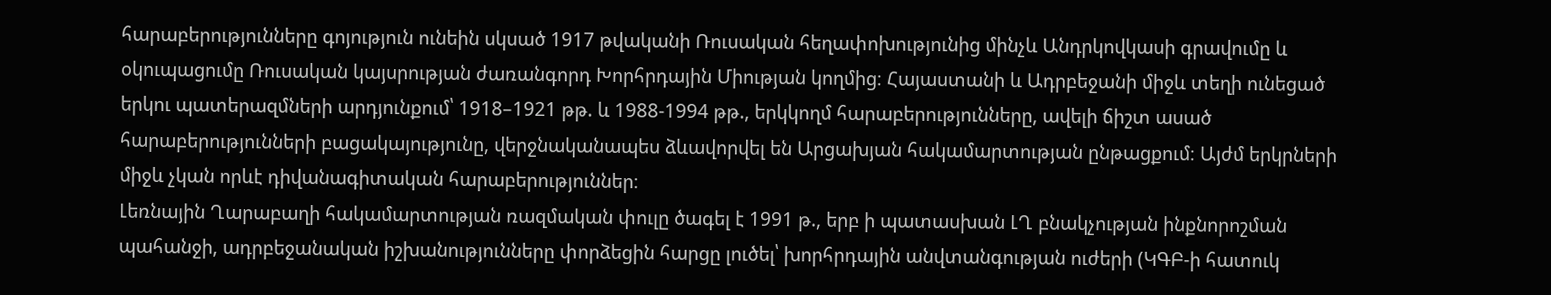հարաբերությունները գոյություն ունեին սկսած 1917 թվականի Ռուսական հեղափոխությունից մինչև Անդրկովկասի գրավումը և օկուպացումը Ռուսական կայսրության ժառանգորդ Խորհրդային Միության կողմից։ Հայաստանի և Ադրբեջանի միջև տեղի ունեցած երկու պատերազմների արդյունքում՝ 1918–1921 թթ. և 1988-1994 թթ., երկկողմ հարաբերությունները, ավելի ճիշտ ասած հարաբերությունների բացակայությունը, վերջնականապես ձևավորվել են Արցախյան հակամարտության ընթացքում։ Այժմ երկրների միջև չկան որևէ դիվանագիտական հարաբերություններ։
Լեռնային Ղարաբաղի հակամարտության ռազմական փուլը ծագել է 1991 թ., երբ ի պատասխան ԼՂ բնակչության ինքնորոշման պահանջի, ադրբեջանական իշխանությունները փորձեցին հարցը լուծել՝ խորհրդային անվտանգության ուժերի (ԿԳԲ-ի հատուկ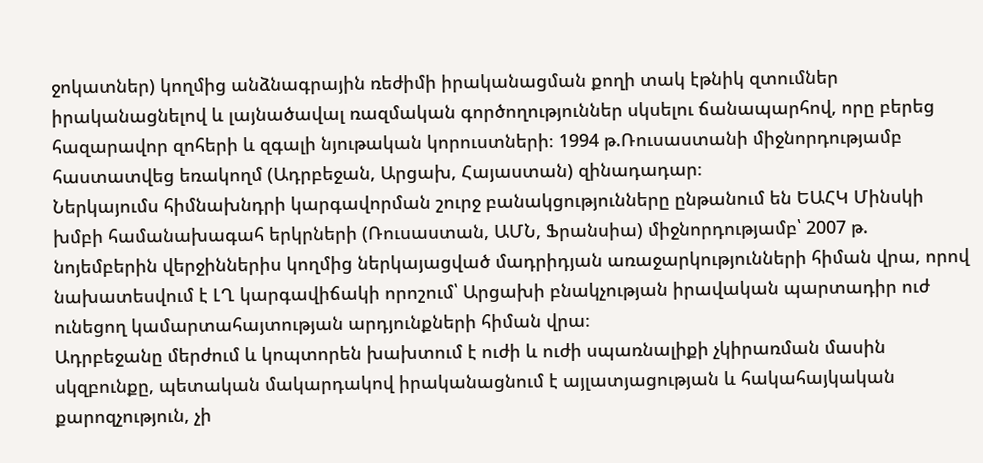ջոկատներ) կողմից անձնագրային ռեժիմի իրականացման քողի տակ էթնիկ զտումներ իրականացնելով և լայնածավալ ռազմական գործողություններ սկսելու ճանապարհով, որը բերեց հազարավոր զոհերի և զգալի նյութական կորուստների։ 1994 թ.Ռուսաստանի միջնորդությամբ հաստատվեց եռակողմ (Ադրբեջան, Արցախ, Հայաստան) զինադադար։
Ներկայումս հիմնախնդրի կարգավորման շուրջ բանակցությունները ընթանում են ԵԱՀԿ Մինսկի խմբի համանախագահ երկրների (Ռուսաստան, ԱՄՆ, Ֆրանսիա) միջնորդությամբ՝ 2007 թ. նոյեմբերին վերջիններիս կողմից ներկայացված մադրիդյան առաջարկությունների հիման վրա, որով նախատեսվում է ԼՂ կարգավիճակի որոշում՝ Արցախի բնակչության իրավական պարտադիր ուժ ունեցող կամարտահայտության արդյունքների հիման վրա։
Ադրբեջանը մերժում և կոպտորեն խախտում է ուժի և ուժի սպառնալիքի չկիրառման մասին սկզբունքը, պետական մակարդակով իրականացնում է այլատյացության և հակահայկական քարոզչություն, չի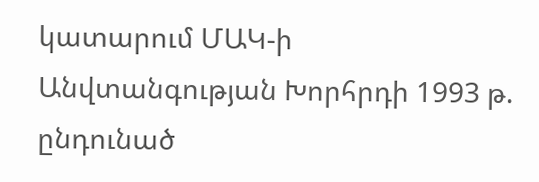կատարում ՄԱԿ-ի Անվտանգության Խորհրդի 1993 թ. ընդունած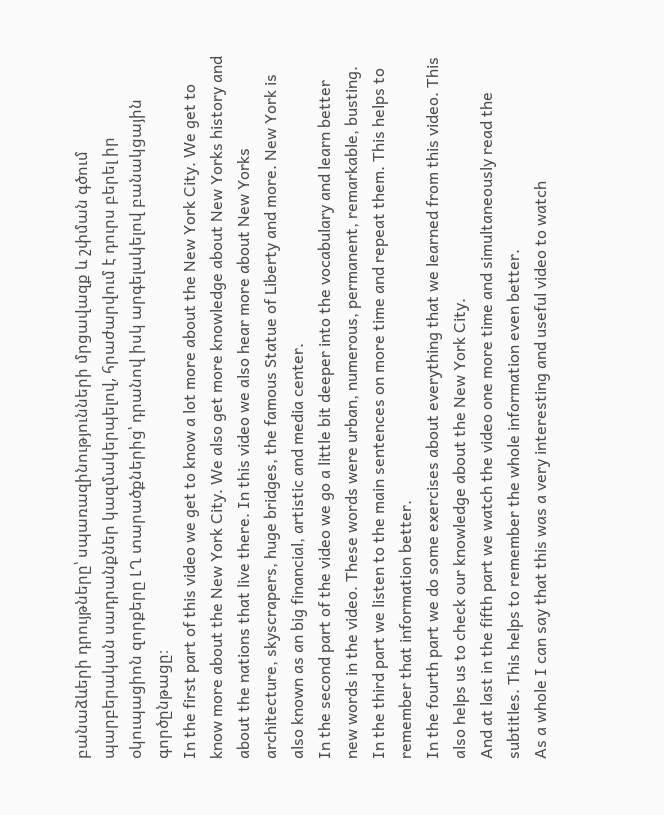բանաձևերի դրույթները՝ սպառազինությունների մրցավազք և շփման գծում պարբերական սադրանքներ կազմակերպելով, հրաժարվում է դուրս բերել իր օկուպացիոն զորքերը ԼՂ տարածքներից՝ դրանով իսկ արգելակելով բանակցային գործընթացը։
In the first part of this video we get to know a lot more about the New York City. We get to know more about the New York City. We also get more knowledge about New Yorks history and about the nations that live there. In this video we also hear more about New Yorks architecture, skyscrapers, huge bridges, the famous Statue of Liberty and more. New York is also known as an big financial, artistic and media center.
In the second part of the video we go a little bit deeper into the vocabulary and learn better new words in the video. These words were urban, numerous, permanent, remarkable, busting.
In the third part we listen to the main sentences on more time and repeat them. This helps to remember that information better.
In the fourth part we do some exercises about everything that we learned from this video. This also helps us to check our knowledge about the New York City.
And at last in the fifth part we watch the video one more time and simultaneously read the subtitles. This helps to remember the whole information even better.
As a whole I can say that this was a very interesting and useful video to watch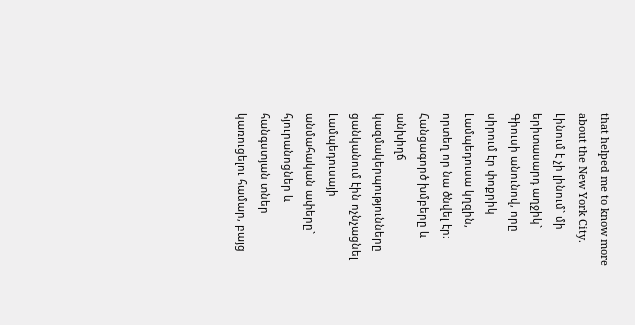that helped me to know more about the New York City.
Լինում է չի լինում` մի երիտասարդ աղջիկ` Գիուսի անունով, որը սիրում էր փոքրիկ Լամպեդուսա կղզին, որտեղ որ նա ծնվել էր։ Հանցագործ խմբերը և անխիղճ կազմակերպությունները ցանկանում էին ոչնչացնել Լամպեդուսայի անմահական ափերը` հյուրանոցներ և հանգստյան տներ կառուցելու համար, բայց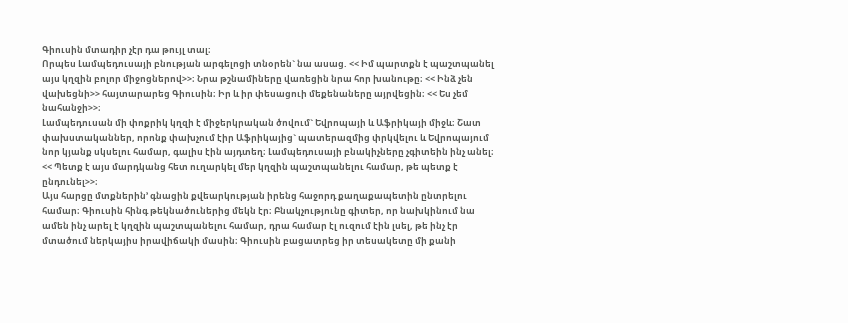Գիուսին մտադիր չէր դա թույլ տալ։
Որպես Լամպեդուսայի բնության արգելոցի տնօրեն` նա ասաց. << Իմ պարտքն է պաշտպանել այս կղզին բոլոր միջոցներով>>։ Նրա թշնամիները վառեցին նրա հոր խանութը։ << Ինձ չեն վախեցնի>> հայտարարեց Գիուսին։ Իր և իր փեսացուի մեքենաները այրվեցին։ << Ես չեմ նահանջի>>։
Լամպեդուսան մի փոքրիկ կղզի է միջերկրական ծովում` Եվրոպայի և Աֆրիկայի միջև։ Շատ փախստականներ, որոնք փախչում էիր Աֆրիկայից` պատերազմից փրկվելու և Եվրոպայում նոր կյանք սկսելու համար, գալիս էին այդտեղ։ Լամպեդուսայի բնակիչները չգիտեին ինչ անել։ << Պետք է այս մարդկանց հետ ուղարկել մեր կղզին պաշտպանելու համար, թե պետք է ընդունել>>։
Այս հարցը մտքներին’ գնացին քվեարկության իրենց հաջորդ քաղաքապետին ընտրելու համար։ Գիուսին հինգ թեկնածուներից մեկն էր։ Բնակչությունը գիտեր, որ նախկինում նա ամեն ինչ արել է կղզին պաշտպանելու համար, դրա համար էլ ուզում էին լսել, թե ինչ էր մտածում ներկայիս իրավիճակի մասին։ Գիուսին բացատրեց իր տեսակետը մի քանի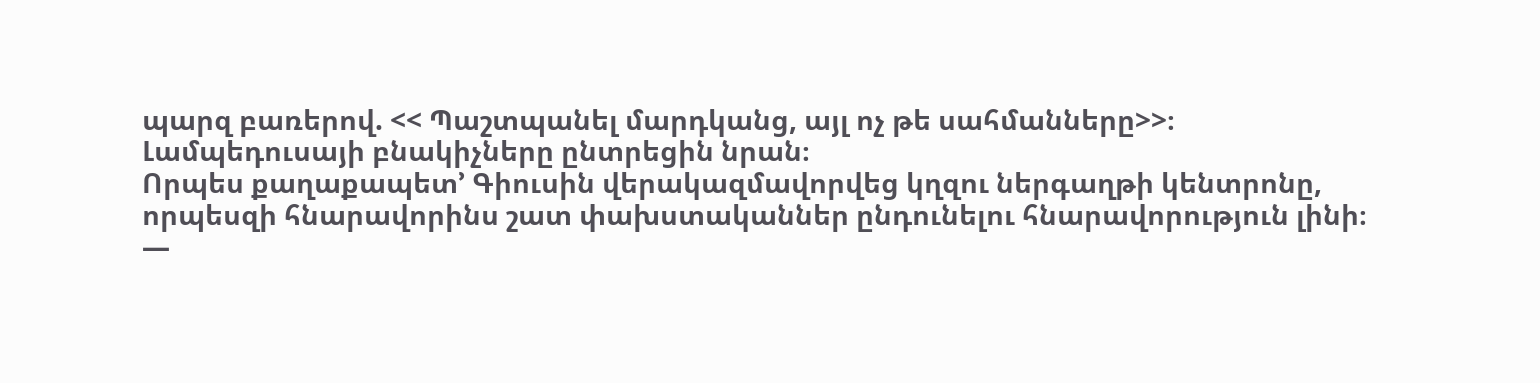պարզ բառերով. << Պաշտպանել մարդկանց, այլ ոչ թե սահմանները>>։
Լամպեդուսայի բնակիչները ընտրեցին նրան։
Որպես քաղաքապետ’ Գիուսին վերակազմավորվեց կղզու ներգաղթի կենտրոնը, որպեսզի հնարավորինս շատ փախստականներ ընդունելու հնարավորություն լինի։
—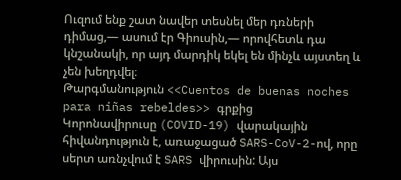Ուզում ենք շատ նավեր տեսնել մեր դռների դիմաց,— ասում էր Գիուսին,— որովհետև դա կնշանակի, որ այդ մարդիկ եկել են մինչև այստեղ և չեն խեղդվել։
Թարգմանություն <<Cuentos de buenas noches para niñas rebeldes>> գրքից
Կորոնավիրուսը (COVID-19) վարակային հիվանդություն է, առաջացած SARS-CoV-2-ով, որը սերտ առնչվում է SARS վիրուսին: Այս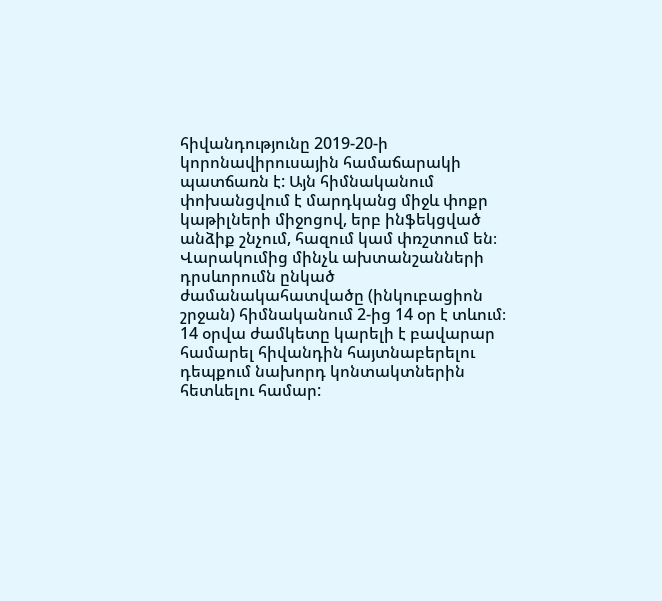հիվանդությունը 2019-20-ի կորոնավիրուսային համաճարակի պատճառն է: Այն հիմնականում փոխանցվում է մարդկանց միջև փոքր կաթիլների միջոցով, երբ ինֆեկցված անձիք շնչում, հազում կամ փռշտում են։ Վարակումից մինչև ախտանշանների դրսևորումն ընկած ժամանակահատվածը (ինկուբացիոն շրջան) հիմնականում 2-ից 14 օր է տևում։
14 օրվա ժամկետը կարելի է բավարար համարել հիվանդին հայտնաբերելու դեպքում նախորդ կոնտակտներին հետևելու համար: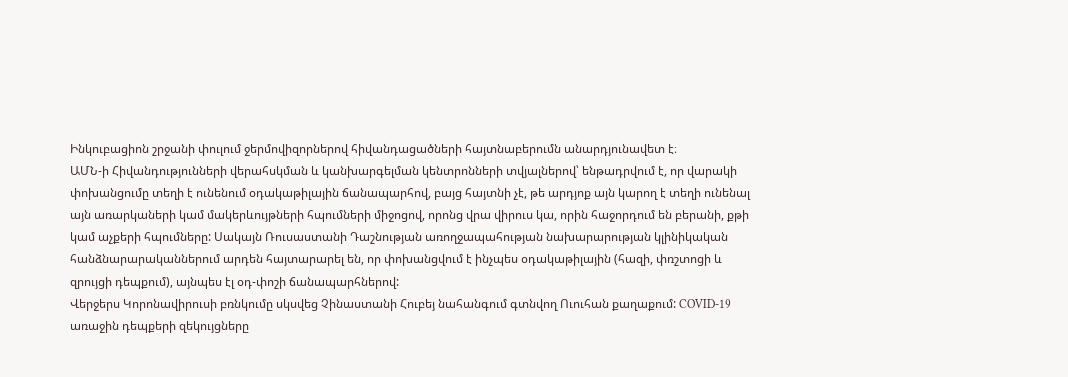Ինկուբացիոն շրջանի փուլում ջերմովիզորներով հիվանդացածների հայտնաբերումն անարդյունավետ է։
ԱՄՆ-ի Հիվանդությունների վերահսկման և կանխարգելման կենտրոնների տվյալներով՝ ենթադրվում է, որ վարակի փոխանցումը տեղի է ունենում օդակաթիլային ճանապարհով, բայց հայտնի չէ, թե արդյոք այն կարող է տեղի ունենալ այն առարկաների կամ մակերևույթների հպումների միջոցով, որոնց վրա վիրուս կա, որին հաջորդում են բերանի, քթի կամ աչքերի հպումները: Սակայն Ռուսաստանի Դաշնության առողջապահության նախարարության կլինիկական հանձնարարականներում արդեն հայտարարել են, որ փոխանցվում է ինչպես օդակաթիլային (հազի, փռշտոցի և զրույցի դեպքում), այնպես էլ օդ-փոշի ճանապարհներով:
Վերջերս Կորոնավիրուսի բռնկումը սկսվեց Չինաստանի Հուբեյ նահանգում գտնվող Ուուհան քաղաքում: COVID-19 առաջին դեպքերի զեկույցները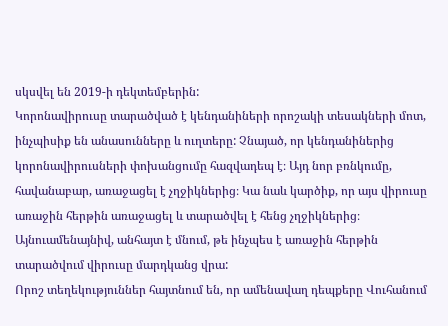սկսվել են 2019-ի դեկտեմբերին:
Կորոնավիրուսը տարածված է կենդանիների որոշակի տեսակների մոտ, ինչպիսիք են անասունները և ուղտերը: Չնայած, որ կենդանիներից կորոնավիրուսների փոխանցումը հազվադեպ է։ Այդ նոր բռնկումը, հավանաբար, առաջացել է չղջիկներից։ Կա նաև կարծիք, որ այս վիրուսը առաջին հերթին առաջացել և տարածվել է հենց չղջիկներից։ Այնուամենայնիվ, անհայտ է մնում, թե ինչպես է առաջին հերթին տարածվում վիրուսը մարդկանց վրա:
Որոշ տեղեկություններ հայտնում են, որ ամենավաղ դեպքերը Վուհանում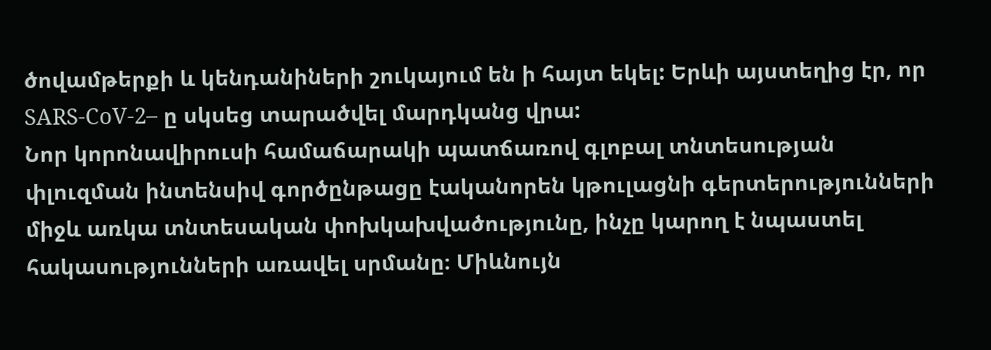ծովամթերքի և կենդանիների շուկայում են ի հայտ եկել: Երևի այստեղից էր, որ SARS-CoV-2– ը սկսեց տարածվել մարդկանց վրա:
Նոր կորոնավիրուսի համաճարակի պատճառով գլոբալ տնտեսության փլուզման ինտենսիվ գործընթացը էականորեն կթուլացնի գերտերությունների միջև առկա տնտեսական փոխկախվածությունը, ինչը կարող է նպաստել հակասությունների առավել սրմանը։ Միևնույն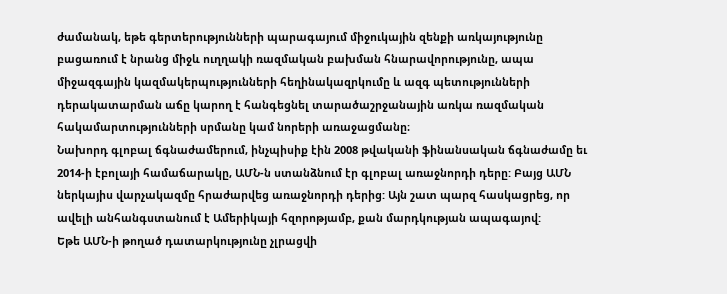ժամանակ, եթե գերտերությունների պարագայում միջուկային զենքի առկայությունը բացառում է նրանց միջև ուղղակի ռազմական բախման հնարավորությունը, ապա միջազգային կազմակերպությունների հեղինակազրկումը և ազգ պետությունների դերակատարման աճը կարող է հանգեցնել տարածաշրջանային առկա ռազմական հակամարտությունների սրմանը կամ նորերի առաջացմանը։
Նախորդ գլոբալ ճգնաժամերում, ինչպիսիք էին 2008 թվականի ֆինանսական ճգնաժամը եւ 2014-ի էբոլայի համաճարակը, ԱՄՆ-ն ստանձնում էր գլոբալ առաջնորդի դերը: Բայց ԱՄՆ ներկայիս վարչակազմը հրաժարվեց առաջնորդի դերից: Այն շատ պարզ հասկացրեց, որ ավելի անհանգստանում է Ամերիկայի հզորոթյամբ, քան մարդկության ապագայով:
Եթե ԱՄՆ-ի թողած դատարկությունը չլրացվի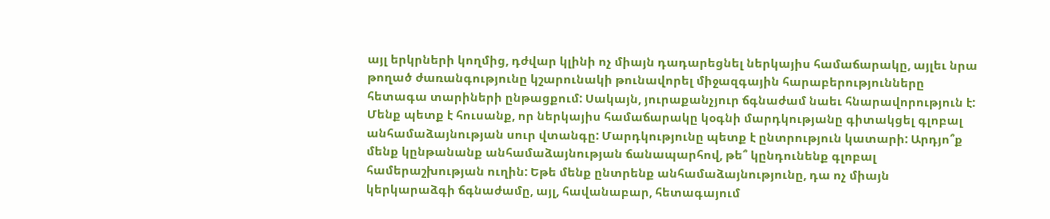այլ երկրների կողմից, դժվար կլինի ոչ միայն դադարեցնել ներկայիս համաճարակը, այլեւ նրա թողած ժառանգությունը կշարունակի թունավորել միջազգային հարաբերությունները հետագա տարիների ընթացքում: Սակայն, յուրաքանչյուր ճգնաժամ նաեւ հնարավորություն է: Մենք պետք է հուսանք, որ ներկայիս համաճարակը կօգնի մարդկությանը գիտակցել գլոբալ անհամաձայնության սուր վտանգը: Մարդկությունը պետք է ընտրություն կատարի: Արդյո՞ք մենք կընթանանք անհամաձայնության ճանապարհով, թե՞ կընդունենք գլոբալ համերաշխության ուղին: Եթե մենք ընտրենք անհամաձայնությունը, դա ոչ միայն կերկարաձգի ճգնաժամը, այլ, հավանաբար, հետագայում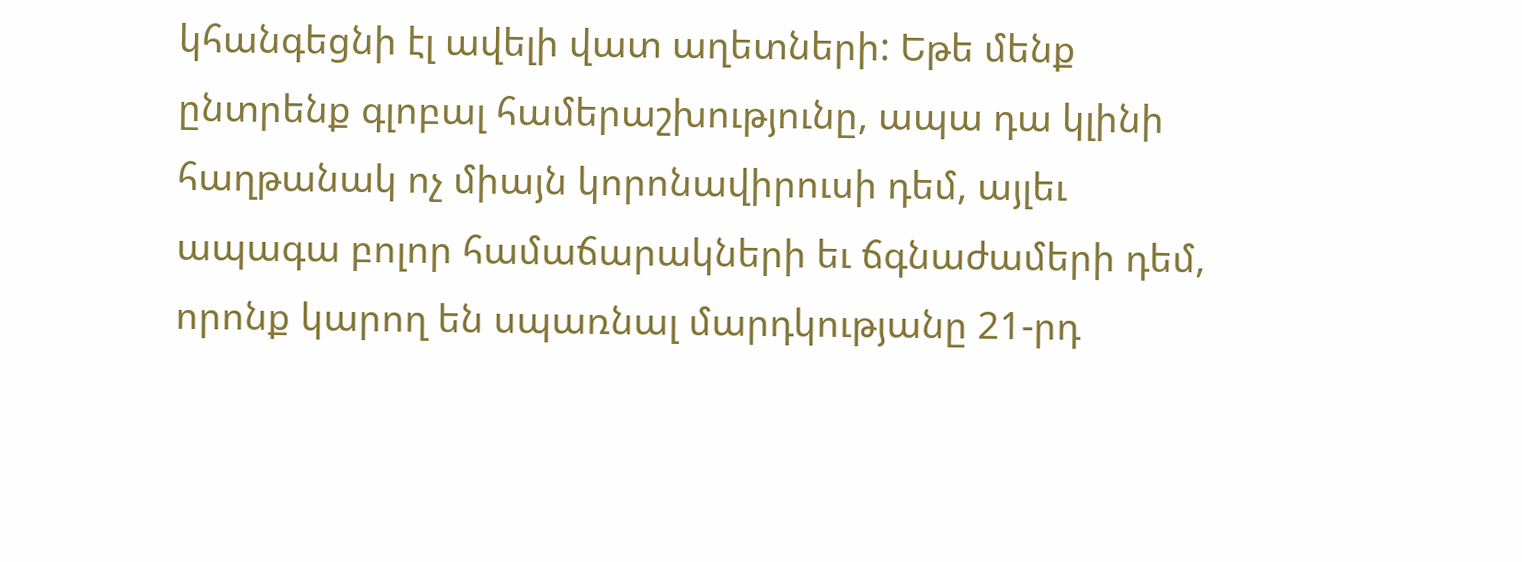կհանգեցնի էլ ավելի վատ աղետների: Եթե մենք ընտրենք գլոբալ համերաշխությունը, ապա դա կլինի հաղթանակ ոչ միայն կորոնավիրուսի դեմ, այլեւ ապագա բոլոր համաճարակների եւ ճգնաժամերի դեմ, որոնք կարող են սպառնալ մարդկությանը 21-րդ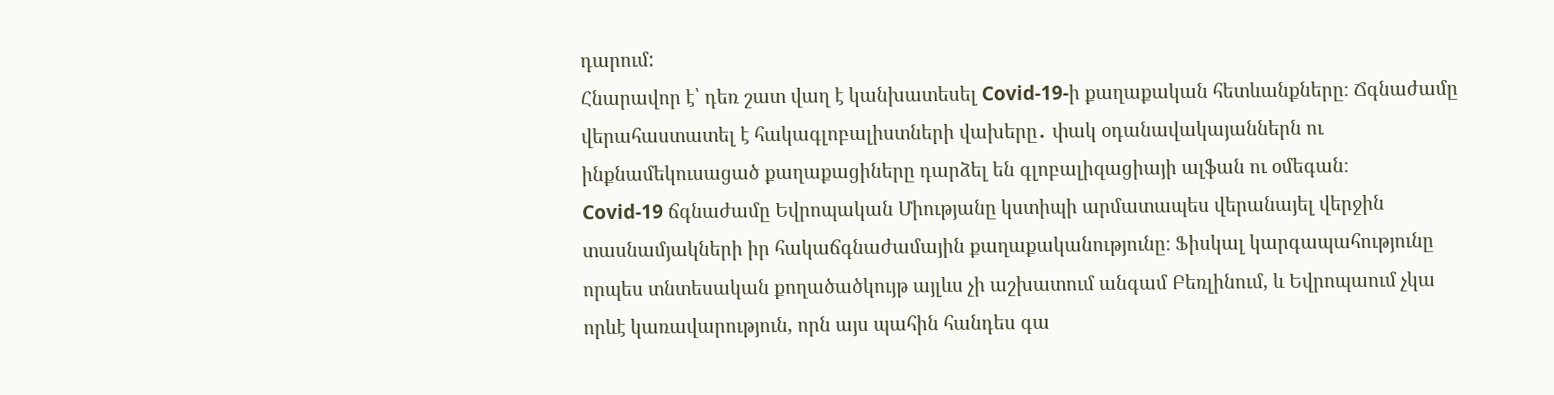դարում:
Հնարավոր է՝ դեռ շատ վաղ է կանխատեսել Covid-19-ի քաղաքական հետևանքները։ Ճգնաժամը վերահաստատել է հակագլոբալիստների վախերը․ փակ օդանավակայաններն ու ինքնամեկուսացած քաղաքացիները դարձել են գլոբալիզացիայի ալֆան ու օմեգան։
Covid-19 ճգնաժամը Եվրոպական Միությանը կստիպի արմատապես վերանայել վերջին տասնամյակների իր հակաճգնաժամային քաղաքականությունը։ Ֆիսկալ կարգապահությունը որպես տնտեսական քողածածկույթ այլևս չի աշխատում անգամ Բեռլինում, և Եվրոպաում չկա որևէ կառավարություն, որն այս պահին հանդես գա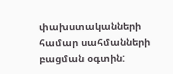փախստականների համար սահմանների բացման օգտին: